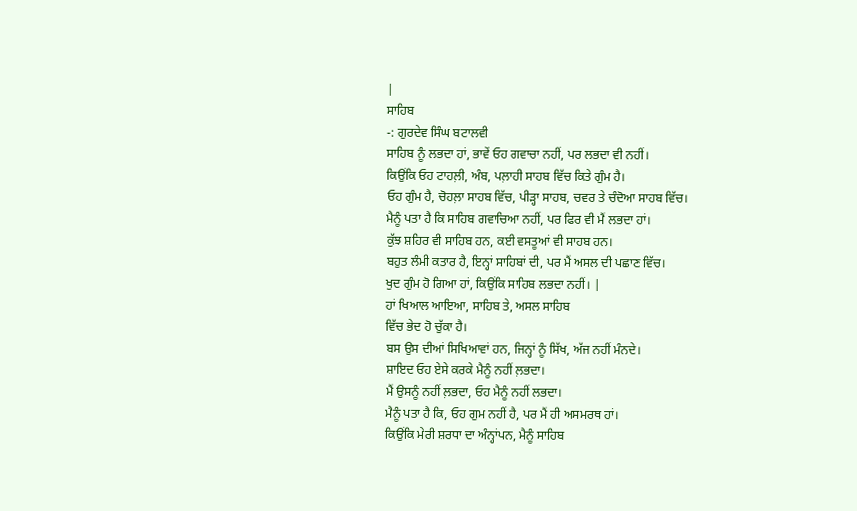|
ਸਾਹਿਬ
-: ਗੁਰਦੇਵ ਸਿੰਘ ਬਟਾਲਵੀ
ਸਾਹਿਬ ਨੂੰ ਲਭਦਾ ਹਾਂ, ਭਾਵੇਂ ਓਹ ਗਵਾਚਾ ਨਹੀਂ, ਪਰ ਲਭਦਾ ਵੀ ਨਹੀਂ।
ਕਿਉਂਕਿ ਓਹ ਟਾਹਲ਼ੀ, ਅੰਬ, ਪਲ਼ਾਹੀ ਸਾਹਬ ਵਿੱਚ ਕਿਤੇ ਗੁੰਮ ਹੈ।
ਓਹ ਗੁੰਮ ਹੈ, ਚੋਹਲ਼ਾ ਸਾਹਬ ਵਿੱਚ, ਪੀੜ੍ਹਾ ਸਾਹਬ, ਚਵਰ ਤੇ ਚੰਦੋਆ ਸਾਹਬ ਵਿੱਚ।
ਮੈਨੂੰ ਪਤਾ ਹੈ ਕਿ ਸਾਹਿਬ ਗਵਾਚਿਆ ਨਹੀਂ, ਪਰ ਫਿਰ ਵੀ ਮੈਂ ਲਭਦਾ ਹਾਂ।
ਕੁੱਝ ਸ਼ਹਿਰ ਵੀ ਸਾਹਿਬ ਹਨ, ਕਈ ਵਸਤੂਆਂ ਵੀ ਸਾਹਬ ਹਨ।
ਬਹੁਤ ਲੰਮੀ ਕਤਾਰ ਹੈ, ਇਨ੍ਹਾਂ ਸਾਹਿਬਾਂ ਦੀ, ਪਰ ਮੈਂ ਅਸਲ ਦੀ ਪਛਾਣ ਵਿੱਚ।
ਖੁਦ ਗੁੰਮ ਹੋ ਗਿਆ ਹਾਂ, ਕਿਉਂਕਿ ਸਾਹਿਬ ਲਭਦਾ ਨਹੀਂ। |
ਹਾਂ ਖਿਆਲ ਆਇਆ, ਸਾਹਿਬ ਤੇ, ਅਸਲ ਸਾਹਿਬ
ਵਿੱਚ ਭੇਦ ਹੋ ਚੁੱਕਾ ਹੈ।
ਬਸ ਉਸ ਦੀਆਂ ਸਿਖਿਆਵਾਂ ਹਨ, ਜਿਨ੍ਹਾਂ ਨੂੰ ਸਿੱਖ, ਅੱਜ ਨਹੀਂ ਮੰਨਦੇ।
ਸ਼ਾਇਦ ਓਹ ਏਸੇ ਕਰਕੇ ਮੈਨੂੰ ਨਹੀਂ ਲ਼ਭਦਾ।
ਮੈਂ ਉਸਨੂੰ ਨਹੀਂ ਲ਼ਭਦਾ, ਓਹ ਮੈਨੂੰ ਨਹੀਂ ਲਭਦਾ।
ਮੈਨੂੰ ਪਤਾ ਹੈ ਕਿ, ਓਹ ਗੁਮ ਨਹੀਂ ਹੈ, ਪਰ ਮੈਂ ਹੀ ਅਸਮਰਥ ਹਾਂ।
ਕਿਉਂਕਿ ਮੇਰੀ ਸ਼ਰਧਾ ਦਾ ਅੰਨ੍ਹਾਂਪਨ, ਮੈਨੂੰ ਸਾਹਿਬ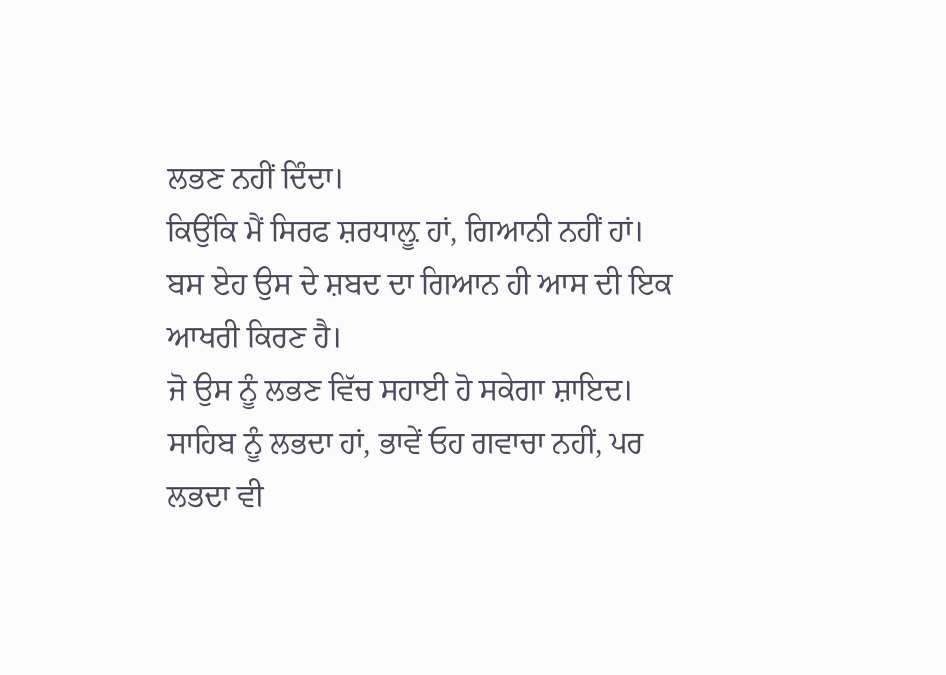ਲਭਣ ਨਹੀਂ ਦਿੰਦਾ।
ਕਿਉਂਕਿ ਮੈਂ ਸਿਰਫ ਸ਼ਰਧਾਲ਼ੂ ਹਾਂ, ਗਿਆਨੀ ਨਹੀਂ ਹਾਂ।
ਬਸ ਏਹ ਉਸ ਦੇ ਸ਼ਬਦ ਦਾ ਗਿਆਨ ਹੀ ਆਸ ਦੀ ਇਕ ਆਖਰੀ ਕਿਰਣ ਹੈ।
ਜੋ ਉਸ ਨੂੰ ਲਭਣ ਵਿੱਚ ਸਹਾਈ ਹੋ ਸਕੇਗਾ ਸ਼ਾਇਦ।
ਸਾਹਿਬ ਨੂੰ ਲਭਦਾ ਹਾਂ, ਭਾਵੇਂ ਓਹ ਗਵਾਚਾ ਨਹੀਂ, ਪਰ
ਲਭਦਾ ਵੀ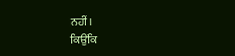ਨਹੀਂ।
ਕਿਉਂਕਿ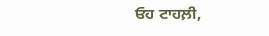ਓਹ ਟਾਹਲ਼ੀ,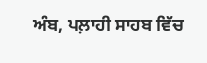ਅੰਬ, ਪਲ਼ਾਹੀ ਸਾਹਬ ਵਿੱਚ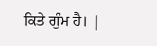ਕਿਤੇ ਗੁੰਮ ਹੈ। |